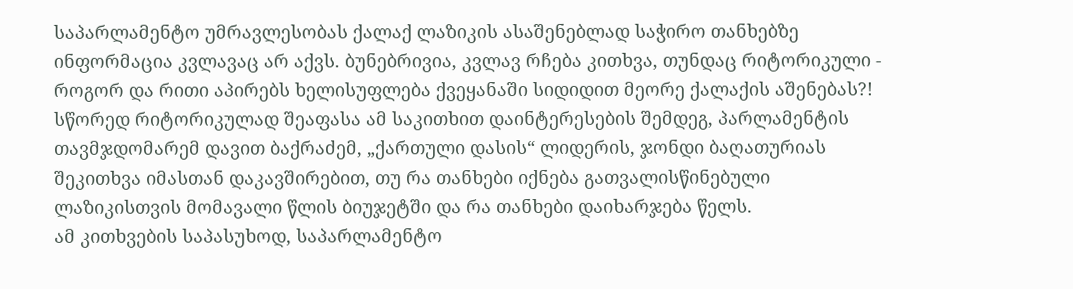საპარლამენტო უმრავლესობას ქალაქ ლაზიკის ასაშენებლად საჭირო თანხებზე ინფორმაცია კვლავაც არ აქვს. ბუნებრივია, კვლავ რჩება კითხვა, თუნდაც რიტორიკული - როგორ და რითი აპირებს ხელისუფლება ქვეყანაში სიდიდით მეორე ქალაქის აშენებას?!
სწორედ რიტორიკულად შეაფასა ამ საკითხით დაინტერესების შემდეგ, პარლამენტის თავმჯდომარემ დავით ბაქრაძემ, „ქართული დასის“ ლიდერის, ჯონდი ბაღათურიას შეკითხვა იმასთან დაკავშირებით, თუ რა თანხები იქნება გათვალისწინებული ლაზიკისთვის მომავალი წლის ბიუჯეტში და რა თანხები დაიხარჯება წელს.
ამ კითხვების საპასუხოდ, საპარლამენტო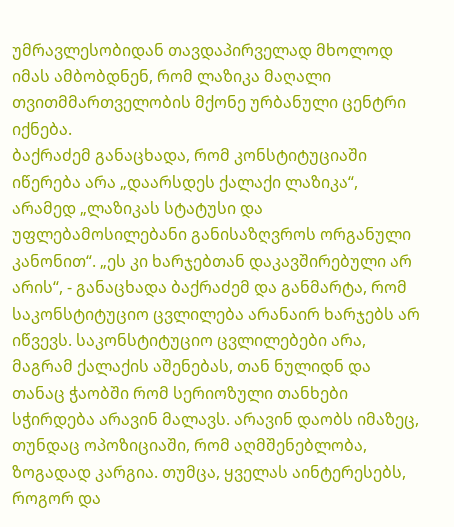უმრავლესობიდან თავდაპირველად მხოლოდ იმას ამბობდნენ, რომ ლაზიკა მაღალი თვითმმართველობის მქონე ურბანული ცენტრი იქნება.
ბაქრაძემ განაცხადა, რომ კონსტიტუციაში იწერება არა „დაარსდეს ქალაქი ლაზიკა“, არამედ „ლაზიკას სტატუსი და უფლებამოსილებანი განისაზღვროს ორგანული კანონით“. „ეს კი ხარჯებთან დაკავშირებული არ არის“, - განაცხადა ბაქრაძემ და განმარტა, რომ საკონსტიტუციო ცვლილება არანაირ ხარჯებს არ იწვევს. საკონსტიტუციო ცვლილებები არა, მაგრამ ქალაქის აშენებას, თან ნულიდნ და თანაც ჭაობში რომ სერიოზული თანხები სჭირდება არავინ მალავს. არავინ დაობს იმაზეც, თუნდაც ოპოზიციაში, რომ აღმშენებლობა, ზოგადად კარგია. თუმცა, ყველას აინტერესებს, როგორ და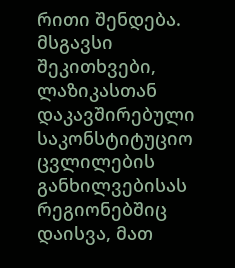რითი შენდება.
მსგავსი შეკითხვები, ლაზიკასთან დაკავშირებული საკონსტიტუციო ცვლილების განხილვებისას რეგიონებშიც დაისვა, მათ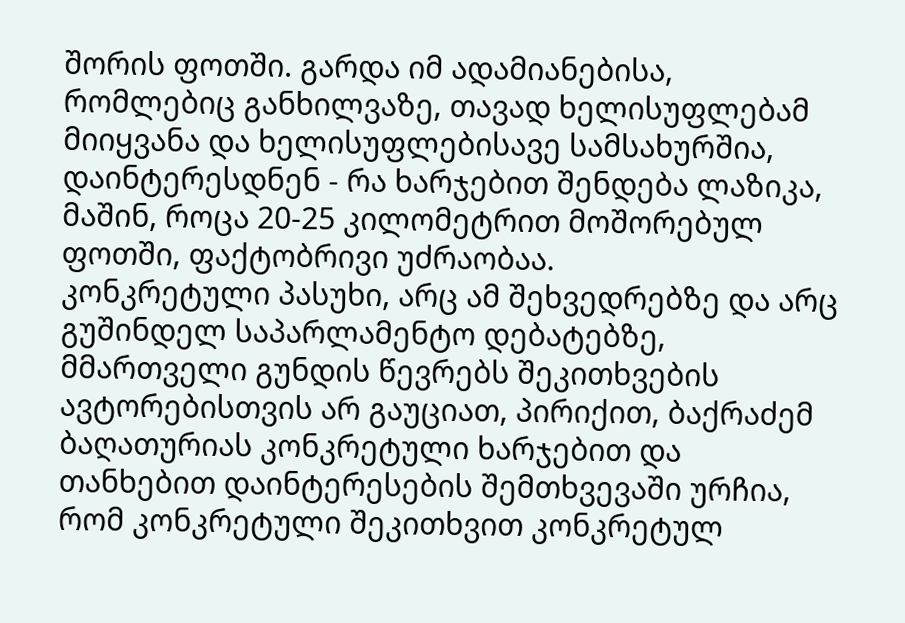შორის ფოთში. გარდა იმ ადამიანებისა, რომლებიც განხილვაზე, თავად ხელისუფლებამ მიიყვანა და ხელისუფლებისავე სამსახურშია, დაინტერესდნენ - რა ხარჯებით შენდება ლაზიკა, მაშინ, როცა 20-25 კილომეტრით მოშორებულ ფოთში, ფაქტობრივი უძრაობაა.
კონკრეტული პასუხი, არც ამ შეხვედრებზე და არც გუშინდელ საპარლამენტო დებატებზე, მმართველი გუნდის წევრებს შეკითხვების ავტორებისთვის არ გაუციათ, პირიქით, ბაქრაძემ ბაღათურიას კონკრეტული ხარჯებით და თანხებით დაინტერესების შემთხვევაში ურჩია, რომ კონკრეტული შეკითხვით კონკრეტულ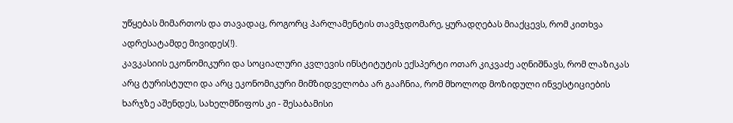უწყებას მიმართოს და თავადაც, როგორც პარლამენტის თავმჯდომარე, ყურადღებას მიაქცევს, რომ კითხვა ადრესატამდე მივიდეს(!).
კავკასიის ეკონომიკური და სოციალური კვლევის ინსტიტუტის ექსპერტი ოთარ კიკვაძე აღნიშნავს, რომ ლაზიკას არც ტურისტული და არც ეკონომიკური მიმზიდველობა არ გააჩნია, რომ მხოლოდ მოზიდული ინვესტიციების ხარჯზე აშენდეს, სახელმწიფოს კი - შესაბამისი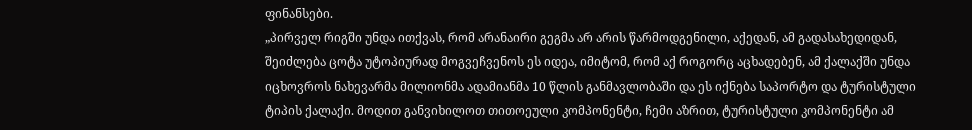ფინანსები.
„პირველ რიგში უნდა ითქვას, რომ არანაირი გეგმა არ არის წარმოდგენილი, აქედან, ამ გადასახედიდან, შეიძლება ცოტა უტოპიურად მოგვეჩვენოს ეს იდეა, იმიტომ, რომ აქ როგორც აცხადებენ, ამ ქალაქში უნდა იცხოვროს ნახევარმა მილიონმა ადამიანმა 10 წლის განმავლობაში და ეს იქნება საპორტო და ტურისტული ტიპის ქალაქი. მოდით განვიხილოთ თითოეული კომპონენტი, ჩემი აზრით, ტურისტული კომპონენტი ამ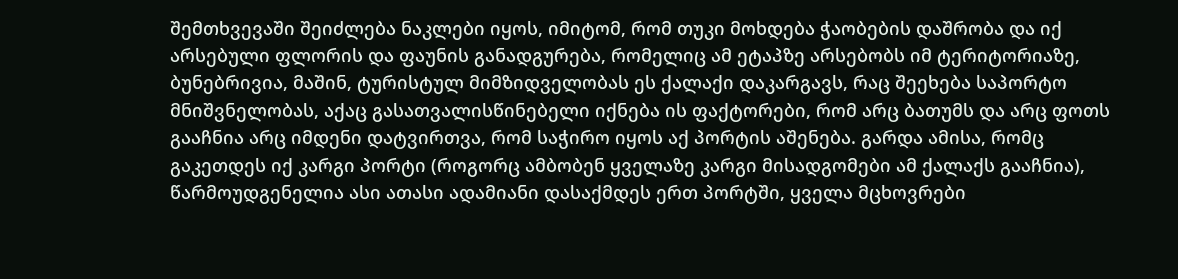შემთხვევაში შეიძლება ნაკლები იყოს, იმიტომ, რომ თუკი მოხდება ჭაობების დაშრობა და იქ არსებული ფლორის და ფაუნის განადგურება, რომელიც ამ ეტაპზე არსებობს იმ ტერიტორიაზე, ბუნებრივია, მაშინ, ტურისტულ მიმზიდველობას ეს ქალაქი დაკარგავს, რაც შეეხება საპორტო მნიშვნელობას, აქაც გასათვალისწინებელი იქნება ის ფაქტორები, რომ არც ბათუმს და არც ფოთს გააჩნია არც იმდენი დატვირთვა, რომ საჭირო იყოს აქ პორტის აშენება. გარდა ამისა, რომც გაკეთდეს იქ კარგი პორტი (როგორც ამბობენ ყველაზე კარგი მისადგომები ამ ქალაქს გააჩნია), წარმოუდგენელია ასი ათასი ადამიანი დასაქმდეს ერთ პორტში, ყველა მცხოვრები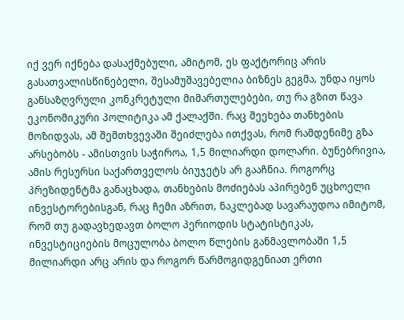იქ ვერ იქნება დასაქმებული, ამიტომ, ეს ფაქტორიც არის გასათვალისწინებელი, შესამუშავებელია ბიზნეს გეგმა, უნდა იყოს განსაზღვრული კონკრეტული მიმართულებები, თუ რა გზით წავა ეკონომიკური პოლიტიკა ამ ქალაქში. რაც შეეხება თანხების მოზიდვას, ამ შემთხვევაში შეიძლება ითქვას, რომ რამდენიმე გზა არსებობს - ამისთვის საჭიროა, 1,5 მილიარდი დოლარი. ბუნებრივია, ამის რესურსი საქართველოს ბიუჯეტს არ გააჩნია. როგორც პრეზიდენტმა განაცხადა, თანხების მოძიებას აპირებენ უცხოელი ინვესტორებისგან, რაც ჩემი აზრით, ნაკლებად სავარაუდოა იმიტომ, რომ თუ გადავხედავთ ბოლო პერიოდის სტატისტიკას, ინვესტიციების მოცულობა ბოლო წლების განმავლობაში 1,5 მილიარდი არც არის და როგორ წარმოგიდგენიათ ერთი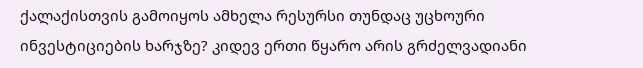ქალაქისთვის გამოიყოს ამხელა რესურსი თუნდაც უცხოური ინვესტიციების ხარჯზე? კიდევ ერთი წყარო არის გრძელვადიანი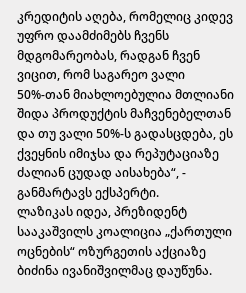კრედიტის აღება, რომელიც კიდევ უფრო დაამძიმებს ჩვენს მდგომარეობას, რადგან ჩვენ ვიცით, რომ საგარეო ვალი 50%-თან მიახლოებულია მთლიანი შიდა პროდუქტის მაჩვენებელთან და თუ ვალი 50%-ს გადასცდება, ეს ქვეყნის იმიჯსა და რეპუტაციაზე ძალიან ცუდად აისახება“, - განმარტავს ექსპერტი.
ლაზიკას იდეა, პრეზიდენტ სააკაშვილს კოალიცია „ქართული ოცნების“ ოზურგეთის აქციაზე ბიძინა ივანიშვილმაც დაუწუნა.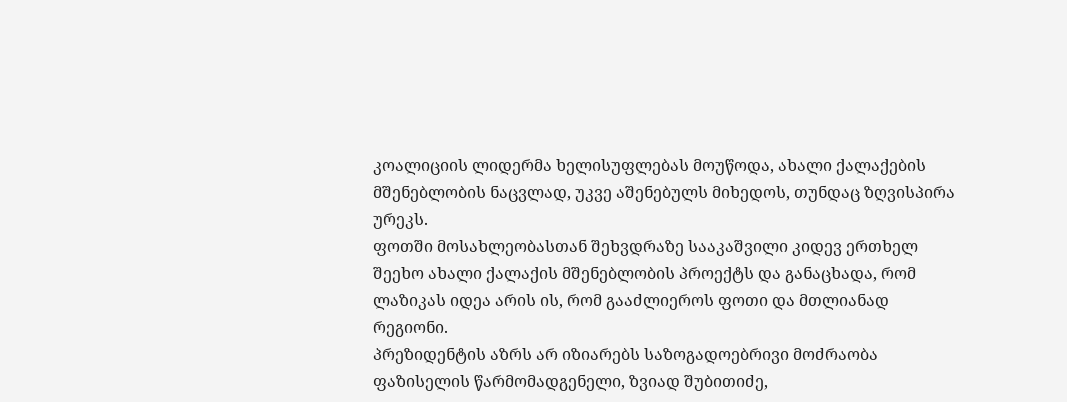კოალიციის ლიდერმა ხელისუფლებას მოუწოდა, ახალი ქალაქების მშენებლობის ნაცვლად, უკვე აშენებულს მიხედოს, თუნდაც ზღვისპირა ურეკს.
ფოთში მოსახლეობასთან შეხვდრაზე სააკაშვილი კიდევ ერთხელ შეეხო ახალი ქალაქის მშენებლობის პროექტს და განაცხადა, რომ ლაზიკას იდეა არის ის, რომ გააძლიეროს ფოთი და მთლიანად რეგიონი.
პრეზიდენტის აზრს არ იზიარებს საზოგადოებრივი მოძრაობა ფაზისელის წარმომადგენელი, ზვიად შუბითიძე,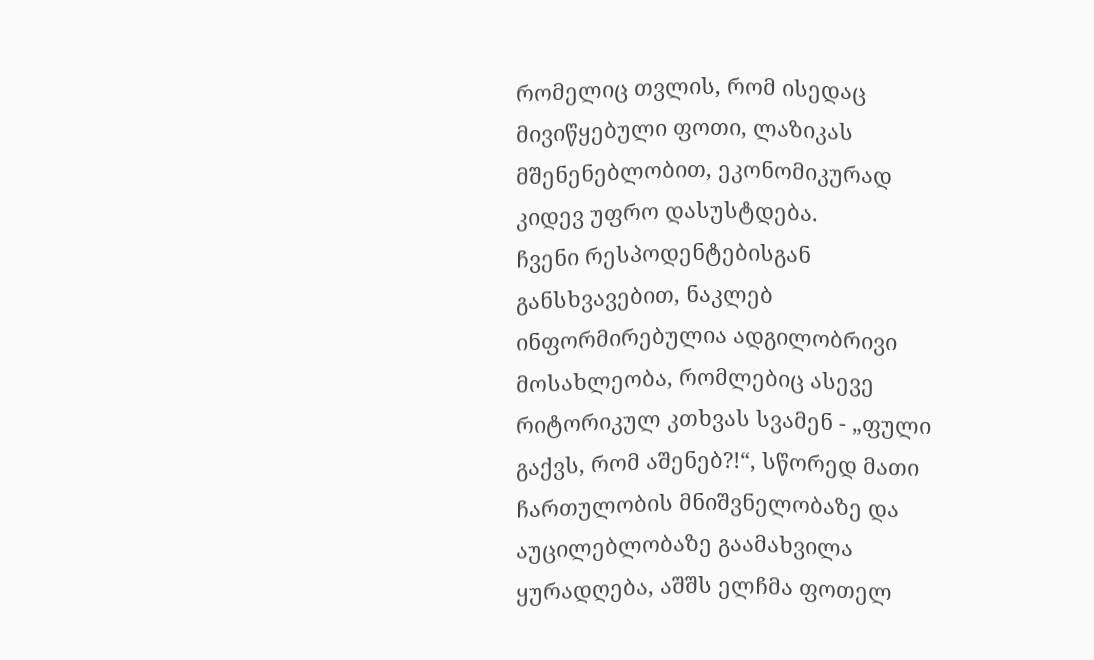რომელიც თვლის, რომ ისედაც მივიწყებული ფოთი, ლაზიკას მშენენებლობით, ეკონომიკურად კიდევ უფრო დასუსტდება.
ჩვენი რესპოდენტებისგან განსხვავებით, ნაკლებ ინფორმირებულია ადგილობრივი მოსახლეობა, რომლებიც ასევე რიტორიკულ კთხვას სვამენ - „ფული გაქვს, რომ აშენებ?!“, სწორედ მათი ჩართულობის მნიშვნელობაზე და აუცილებლობაზე გაამახვილა ყურადღება, აშშს ელჩმა ფოთელ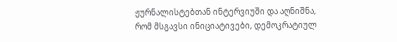ჟურნალისტებთან ინტერვიუში და აღნიშნა, რომ მსგავსი ინიციატივები, დემოკრატიულ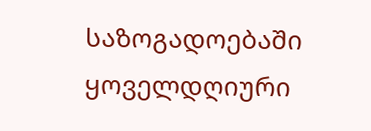საზოგადოებაში ყოველდღიური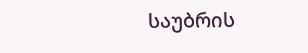საუბრის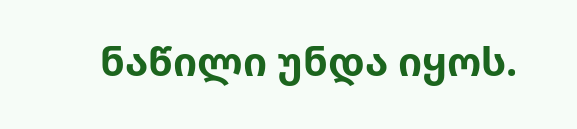ნაწილი უნდა იყოს.